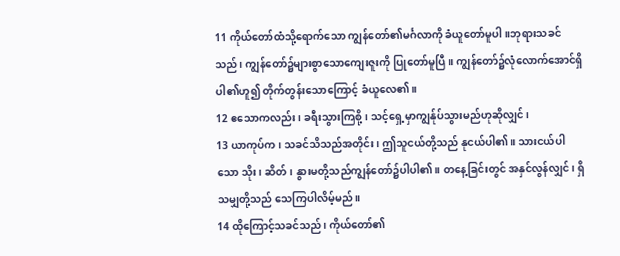11 ကိုယ်တော်ထံသို့ရောက်သော ကျွန်တော်၏မင်္ဂလာကို ခံယူတော်မူပါ။ဘုရားသခင်သည်၊ ကျွန်တော်၌များစွာသောကျေးဇူးကို ပြုတော်မူပြီ။ ကျွန်တော်၌လုံလောက်အောင်ရှိပါ၏ဟူ၍ တိုက်တွန်းသောကြောင့် ခံယူလေ၏။
12 ဧသောကလည်း၊ ခရီးသွားကြစို့၊ သင့်ရှေ့မှာကျွန်ုပ်သွားမည်ဟုဆိုလျှင်၊
13 ယာကုပ်က၊ သခင်သိသည်အတိုင်း၊ ဤသူငယ်တို့သည် နုငယ်ပါ၏။ သားငယ်ပါသော သိုး၊ ဆိတ်၊ နွားမတို့သည်ကျွန်တော်၌ပါပါ၏။ တနေ့ခြင်းတွင် အနှင်လွန်လျှင်၊ ရှိသမျှတို့သည် သေကြပါလိမ့်မည်။
14 ထိုကြောင့်သခင်သည်၊ ကိုယ်တော်၏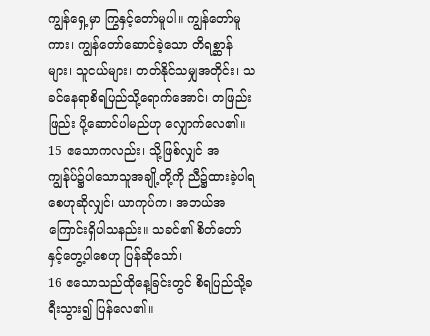ကျွန်ရှေ့မှာ ကြွနှင့်တော်မူပါ။ ကျွန်တော်မူကား၊ ကျွန်တော်ဆောင်ခဲ့သော တိရစ္ဆာန်များ၊ သူငယ်များ၊ တတ်နိုင်သမျှအတိုင်း၊ သခင်နေရာစိရပြည်သို့ရောက်အောင်၊ တဖြည်းဖြည်း ပို့ဆောင်ပါမည်ဟု လျှောက်လေ၏။
15 ဧသောကလည်း၊ သို့ဖြစ်လျှင် အကျွန်ုပ်၌ပါသောသူအချို့တို့ကို ညီ၌ထားခဲ့ပါရစေဟုဆိုလျှင်၊ ယာကုပ်က၊ အဘယ်အကြောင်းရှိပါသနည်း။ သခင်၏ စိတ်တော်နှင့်တွေ့ပါစေဟု ပြန်ဆိုသော်၊
16 ဧသောသည်ထိုနေ့ခြင်းတွင် စိရပြည်သို့ခရီးသွား၍ ပြန်လေ၏။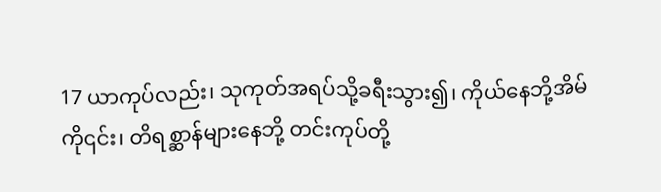17 ယာကုပ်လည်း၊ သုကုတ်အရပ်သို့ခရီးသွား၍၊ ကိုယ်နေဘို့အိမ်ကို၎င်း၊ တိရစ္ဆာန်များနေဘို့ တင်းကုပ်တို့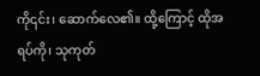ကို၎င်း၊ ဆောက်လေ၏။ ထို့ကြောင့် ထိုအရပ်ကို၊ သုကုတ်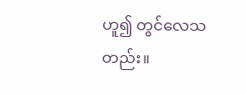ဟူ၍ တွင်လေသတည်း။